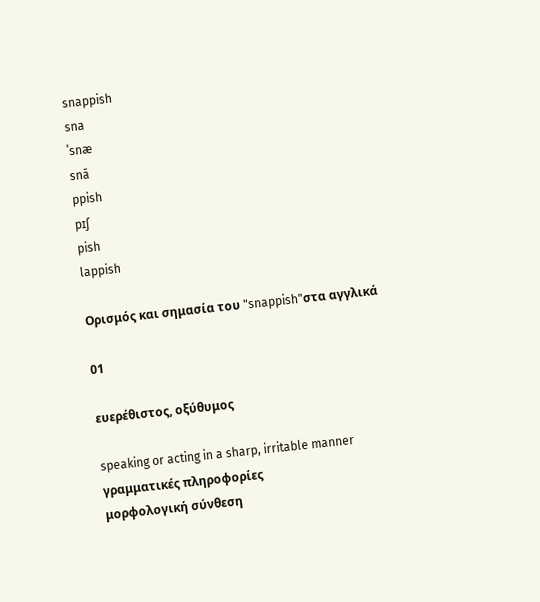snappish
sna
ˈsnæ
snā
ppish
pɪʃ
pish
lappish

Ορισμός και σημασία του "snappish"στα αγγλικά

01

ευερέθιστος, οξύθυμος

speaking or acting in a sharp, irritable manner
γραμματικές πληροφορίες
μορφολογική σύνθεση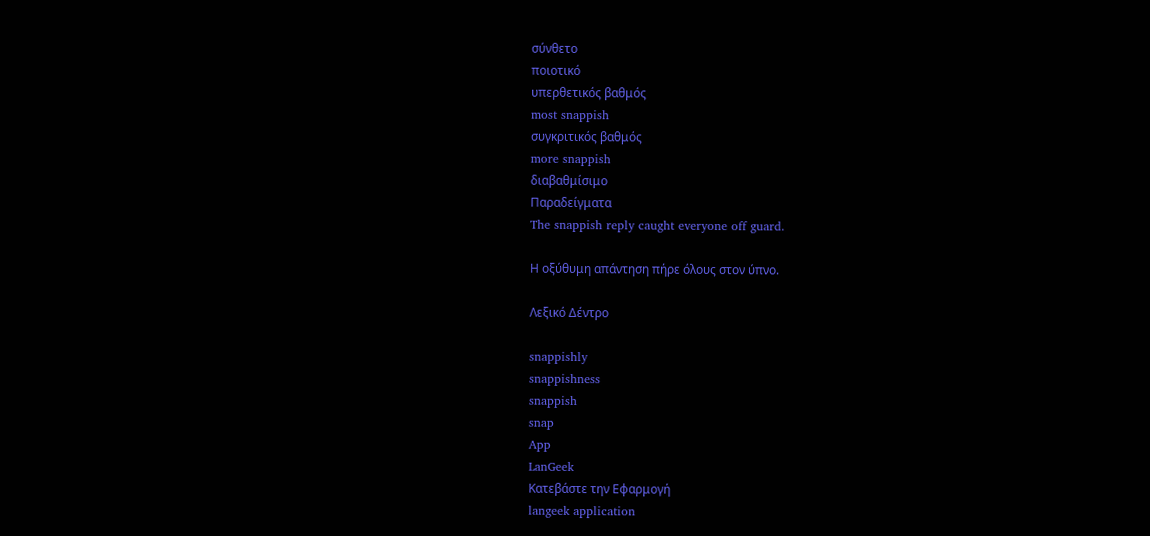σύνθετο
ποιοτικό
υπερθετικός βαθμός
most snappish
συγκριτικός βαθμός
more snappish
διαβαθμίσιμο
Παραδείγματα
The snappish reply caught everyone off guard.

Η οξύθυμη απάντηση πήρε όλους στον ύπνο.

Λεξικό Δέντρο

snappishly
snappishness
snappish
snap
App
LanGeek
Κατεβάστε την Εφαρμογή
langeek application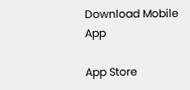Download Mobile App

App Store